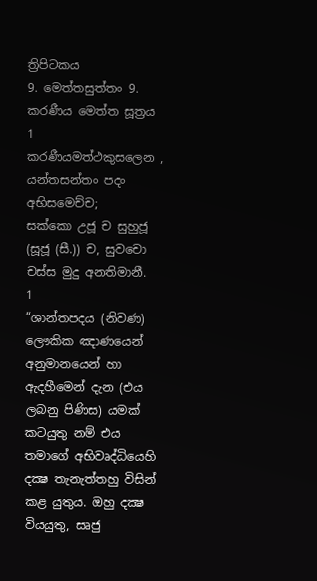ත්‍රිපිටකය
9. මෙත්තසුත්තං 9. කරණීය මෙත්ත සූත්‍රය
1
කරණීයමත්ථකුසලෙන , යන්තසන්තං පදං අභිසමෙච්ච;
සක්කො උජූ ච සුහුජූ (සූජූ (සී.)) ච, සුවචො චස්ස මුදු අනතිමානී.
1
“ශාන්තපදය (නිවණ) ලෞකික ඤාණයෙන් අනුමානයෙන් හා ඇදහීමෙන් දැන (එය ලබනු පිණිස) යමක් කටයුතු නම් එය තමාගේ අභිවෘද්ධියෙහි දක්‍ෂ තැනැත්තහු විසින් කළ යුතුය. ඔහු දක්‍ෂ වියයුතු, සෘජු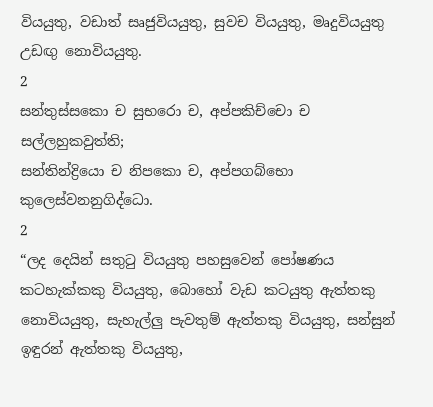වියයුතු, වඩාත් සෘජුවියයුතු, සුවච වියයුතු, මෘදුවියයුතු උඩඟු නොවියයුතු.
2
සන්තුස්සකො ච සුභරො ච, අප්පකිච්චො ච සල්ලහුකවුත්ති;
සන්තින්ද්‍රියො ච නිපකො ච, අප්පගබ්භො කුලෙස්වනනුගිද්ධො.
2
“ලද දෙයින් සතුටු වියයුතු පහසුවෙන් පෝෂණය කටහැක්කකු වියයුතු, බොහෝ වැඩ කටයුතු ඇත්තකු නොවියයුතු, සැහැල්ලු පැවතුම් ඇත්තකු වියයුතු, සන්සුන් ඉඳුරන් ඇත්තකු වියයුතු,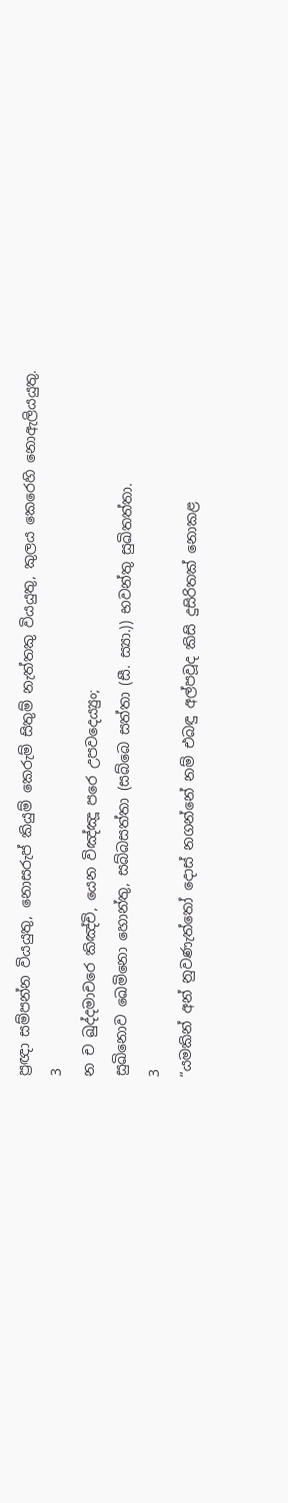ප්‍රඥා සම්පන්න වියයුතු, නොසරුප් කියුම් කෙරුම් සිතුම් නැත්තකු වියයුතු, කුලය කෙරෙහි නොඇලියයුතු.
3
න ච ඛුද්දමාචරෙ කිඤ්චි, යෙන විඤ්ඤූ පරෙ උපවදෙය්‍යුං;
සුඛිනොව ඛෙමිනො හොන්තු, සබ්බසත්තා (සබ්බෙ සත්තා (සී. ස්‍යා.)) භවන්තු සුඛිතත්තා.
3
“යමකින් අන් නුවණැත්තෝ දොස් නගන්නේ නම් එබඳු අල්පවූද කිසි දුසිරිතක් නොකළ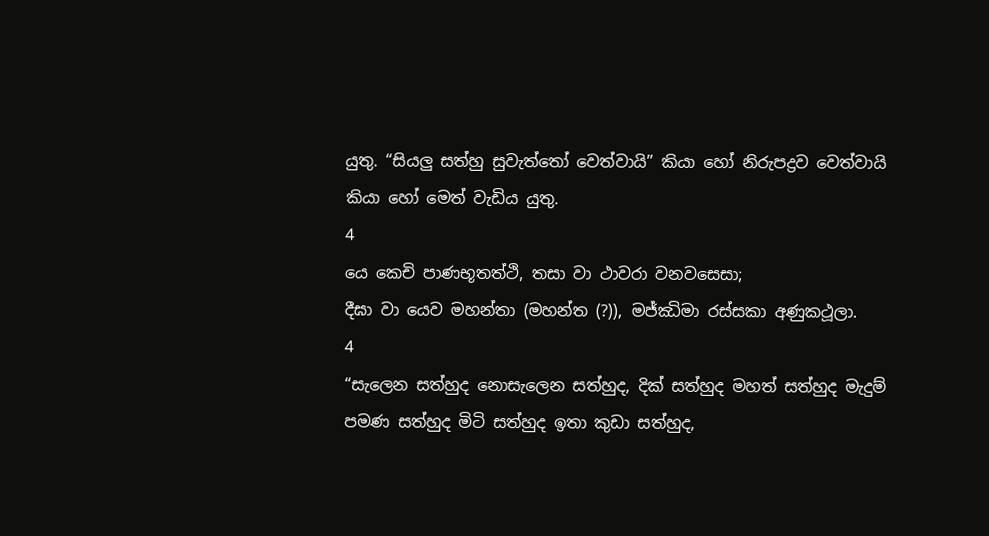යුතු. “සියලු සත්හු සුවැත්තෝ වෙත්වායි” කියා හෝ නිරුපද්‍රව වෙත්වායි කියා හෝ මෙත් වැඩිය යුතු.
4
යෙ කෙචි පාණභූතත්ථි, තසා වා ථාවරා වනවසෙසා;
දීඝා වා යෙව මහන්තා (මහන්ත (?)), මජ්ඣිමා රස්සකා අණුකථූලා.
4
“සැලෙන සත්හුද නොසැලෙන සත්හුද, දික් සත්හුද මහත් සත්හුද මැදුම් පමණ සත්හුද මිටි සත්හුද ඉතා කුඩා සත්හුද,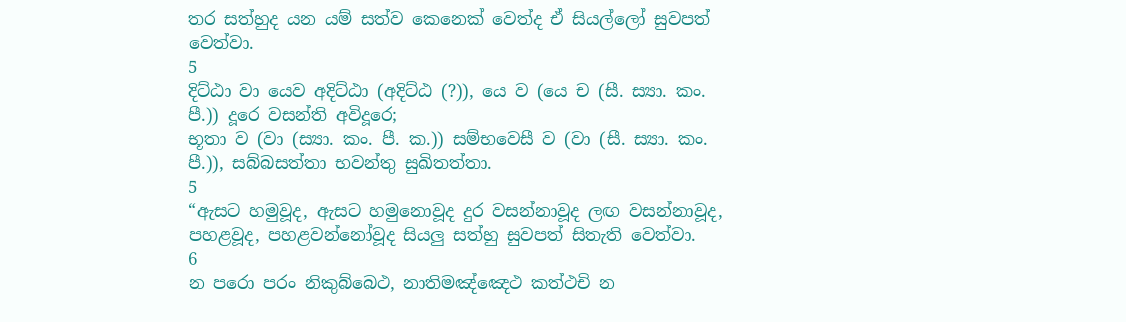තර සත්හුද යන යම් සත්ව කෙනෙක් වෙත්ද ඒ සියල්ලෝ සුවපත් වෙත්වා.
5
දිට්ඨා වා යෙව අදිට්ඨා (අදිට්ඨ (?)), යෙ ව (යෙ ච (සී. ස්‍යා. කං. පී.)) දූරෙ වසන්ති අවිදූරෙ;
භූතා ව (වා (ස්‍යා. කං. පී. ක.)) සම්භවෙසී ව (වා (සී. ස්‍යා. කං. පී.)), සබ්බසත්තා භවන්තු සුඛිතත්තා.
5
“ඇසට හමුවූද, ඇසට හමුනොවූද දුර වසන්නාවූද ලඟ වසන්නාවූද, පහළවූද, පහළවන්නෝවූද සියලු සත්හු සුවපත් සිතැති වෙත්වා.
6
න පරො පරං නිකුබ්බෙථ, නාතිමඤ්ඤෙථ කත්ථචි න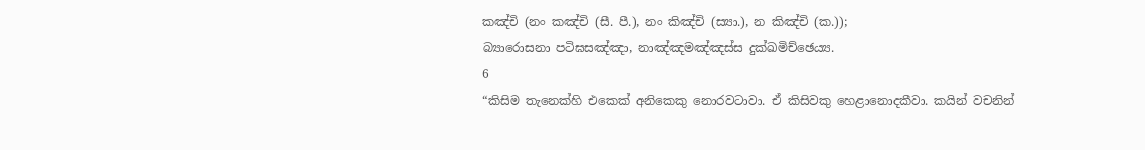කඤ්චි (නං කඤ්චි (සී. පී.), නං කිඤ්චි (ස්‍යා.), න කිඤ්චි (ක.));
බ්‍යාරොසනා පටිඝසඤ්ඤා, නාඤ්ඤමඤ්ඤස්ස දුක්ඛමිච්ඡෙය්‍ය.
6
“කිසිම තැනෙක්හි එකෙක් අනිකෙකු නොරවටාවා. ඒ කිසිවකු හෙළානොදකීවා. කයින් වචනින්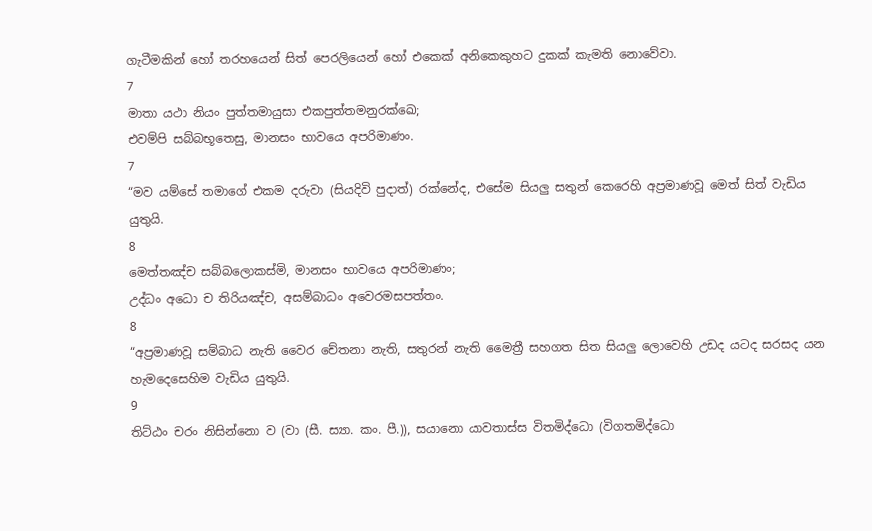ගැටීමකින් හෝ තරහයෙන් සිත් පෙරලියෙන් හෝ එකෙක් අනිකෙකුහට දුකක් කැමති නොවේවා.
7
මාතා යථා නියං පුත්තමායුසා එකපුත්තමනුරක්ඛෙ;
එවම්පි සබ්බභූතෙසු, මානසං භාවයෙ අපරිමාණං.
7
“මව යම්සේ තමාගේ එකම දරුවා (සියදිවි පුදාත්) රක්නේද, එසේම සියලු සතුන් කෙරෙහි අප්‍රමාණවූ මෙත් සිත් වැඩිය යුතුයි.
8
මෙත්තඤ්ච සබ්බලොකස්මි, මානසං භාවයෙ අපරිමාණං;
උද්ධං අධො ච තිරියඤ්ච, අසම්බාධං අවෙරමසපත්තං.
8
“අප්‍රමාණවූ සම්බාධ නැති වෛර චේතනා නැති, සතුරන් නැති මෛත්‍රී සහගත සිත සියලු ලොවෙහි උඩද යටද සරසද යන හැමදෙසෙහිම වැඩිය යුතුයි.
9
තිට්ඨං චරං නිසින්නො ව (වා (සී. ස්‍යා. කං. පී.)), සයානො යාවතාස්ස විතමිද්ධො (විගතමිද්ධො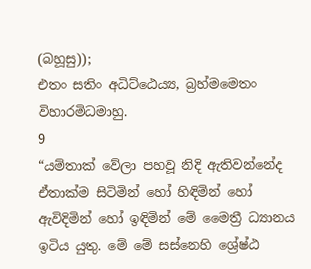(බහූසු));
එතං සතිං අධිට්ඨෙය්‍ය, බ්‍රහ්මමෙතං විහාරමිධමාහු.
9
“යම්තාක් වේලා පහවූ නිදි ඇතිවන්නේද ඒතාක්ම සිටිමින් හෝ හිඳිමින් හෝ ඇවිදිමින් හෝ ඉඳිමින් මේ මෛත්‍රී ධ්‍යානය ඉටිය යුතු. මේ මේ සස්නෙහි ශ්‍රේෂ්ඨ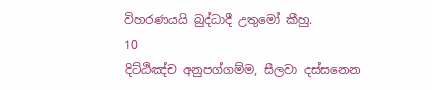විහරණයයි බුද්ධාදී උතුමෝ කීහු.
10
දිට්ඨිඤ්ච අනුපග්ගම්ම, සීලවා දස්සනෙන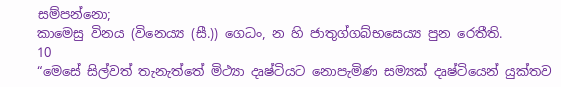සම්පන්නො;
කාමෙසු විනය (විනෙය්‍ය (සී.)) ගෙධං, න හි ජාතුග්ගබ්භසෙය්‍ය පුන රෙතීති.
10
“මෙසේ සිල්වත් තැනැත්තේ මිථ්‍යා දෘෂ්ටියට නොපැමිණ සම්‍යක් දෘෂ්ටියෙන් යුක්තව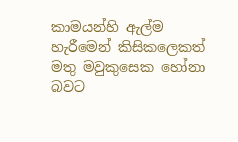කාමයන්හි ඇල්ම හැරීමෙන් කිසිකලෙකත් මතු මවුකුසෙක හෝනා බවට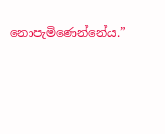නොපැමිණෙන්නේය.”